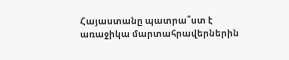Հայաստանը պատրա՞ստ է առաջիկա մարտահրավերներին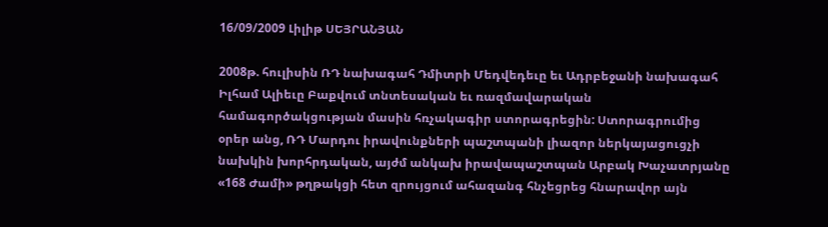16/09/2009 Լիլիթ ՍԵՅՐԱՆՅԱՆ

2008թ. հուլիսին ՌԴ նախագահ Դմիտրի Մեդվեդեւը եւ Ադրբեջանի նախագահ Իլհամ Ալիեւը Բաքվում տնտեսական եւ ռազմավարական համագործակցության մասին հռչակագիր ստորագրեցին: Ստորագրումից օրեր անց, ՌԴ Մարդու իրավունքների պաշտպանի լիազոր ներկայացուցչի նախկին խորհրդական, այժմ անկախ իրավապաշտպան Արբակ Խաչատրյանը «168 Ժամի» թղթակցի հետ զրույցում ահազանգ հնչեցրեց հնարավոր այն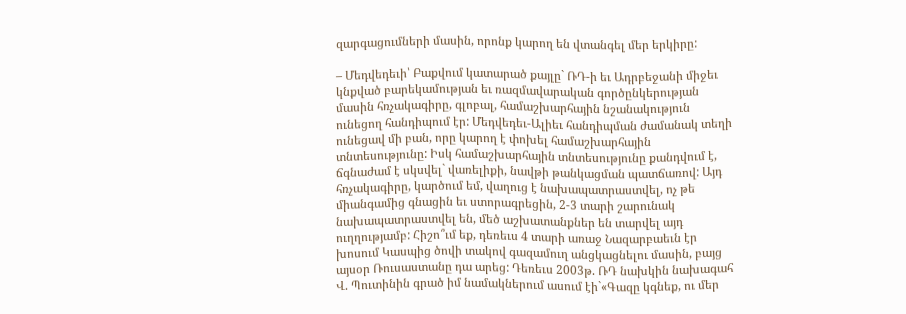զարգացումների մասին, որոնք կարող են վտանգել մեր երկիրը:

– Մեդվեդեւի՝ Բաքվում կատարած քայլը` ՌԴ-ի եւ Ադրբեջանի միջեւ կնքված բարեկամության եւ ռազմավարական գործընկերության մասին հռչակագիրը, գլոբալ, համաշխարհային նշանակություն ունեցող հանդիպում էր: Մեդվեդեւ-Ալիեւ հանդիպման ժամանակ տեղի ունեցավ մի բան, որը կարող է փոխել համաշխարհային տնտեսությունը: Իսկ համաշխարհային տնտեսությունը քանդվում է, ճգնաժամ է սկսվել` վառելիքի, նավթի թանկացման պատճառով: Այդ հռչակագիրը, կարծում եմ, վաղուց է նախապատրաստվել, ոչ թե միանգամից գնացին եւ ստորագրեցին, 2-3 տարի շարունակ նախապատրաստվել են, մեծ աշխատանքներ են տարվել այդ ուղղությամբ: Հիշո՞ւմ եք, դեռեւս 4 տարի առաջ Նազարբաեւն էր խոսում Կասպից ծովի տակով գազամուղ անցկացնելու մասին, բայց այսօր Ռուսաստանը դա արեց: Դեռեւս 2003թ. ՌԴ նախկին նախագահ Վ. Պուտինին գրած իմ նամակներում ասում էի`«Գազը կգնեք, ու մեր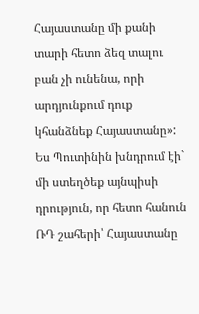Հայաստանը մի քանի տարի հետո ձեզ տալու բան չի ունենա, որի արդյունքում դուք կհանձնեք Հայաստանը»: Ես Պուտինին խնդրում էի` մի ստեղծեք այնպիսի դրություն, որ հետո հանուն ՌԴ շահերի՝ Հայաստանը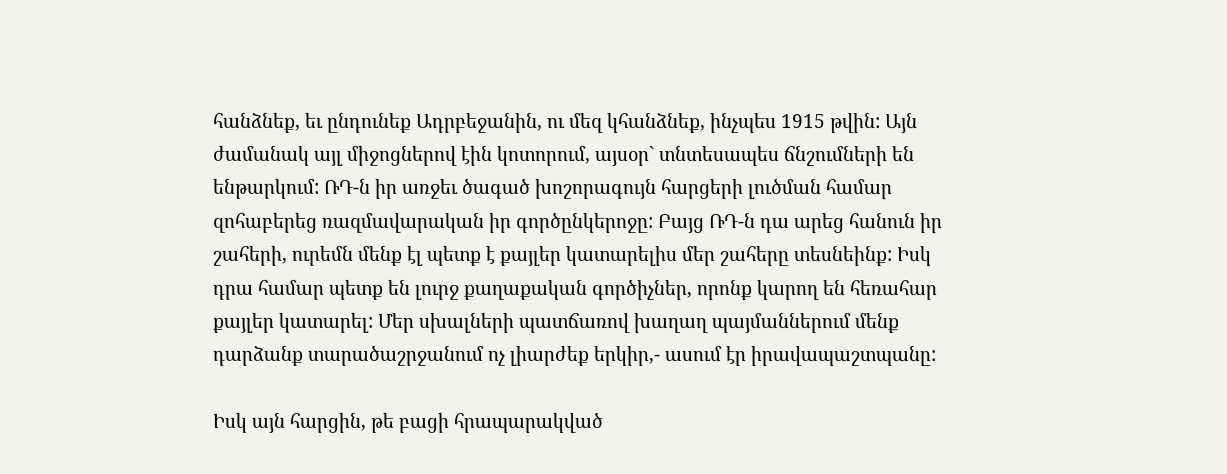հանձնեք, եւ ընդունեք Ադրբեջանին, ու մեզ կհանձնեք, ինչպես 1915 թվին: Այն ժամանակ այլ միջոցներով էին կոտորում, այսօր` տնտեսապես ճնշումների են ենթարկում: ՌԴ-ն իր առջեւ ծագած խոշորագույն հարցերի լուծման համար զոհաբերեց ռազմավարական իր գործընկերոջը: Բայց ՌԴ-ն դա արեց հանուն իր շահերի, ուրեմն մենք էլ պետք է քայլեր կատարելիս մեր շահերը տեսնեինք: Իսկ դրա համար պետք են լուրջ քաղաքական գործիչներ, որոնք կարող են հեռահար քայլեր կատարել: Մեր սխալների պատճառով խաղաղ պայմաններում մենք դարձանք տարածաշրջանում ոչ լիարժեք երկիր,- ասում էր իրավապաշտպանը:

Իսկ այն հարցին, թե բացի հրապարակված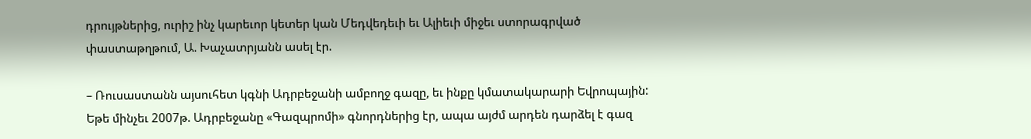դրույթներից, ուրիշ ինչ կարեւոր կետեր կան Մեդվեդեւի եւ Ալիեւի միջեւ ստորագրված փաստաթղթում, Ա. Խաչատրյանն ասել էր.

– Ռուսաստանն այսուհետ կգնի Ադրբեջանի ամբողջ գազը, եւ ինքը կմատակարարի Եվրոպային: Եթե մինչեւ 2007թ. Ադրբեջանը «Գազպրոմի» գնորդներից էր, ապա այժմ արդեն դարձել է գազ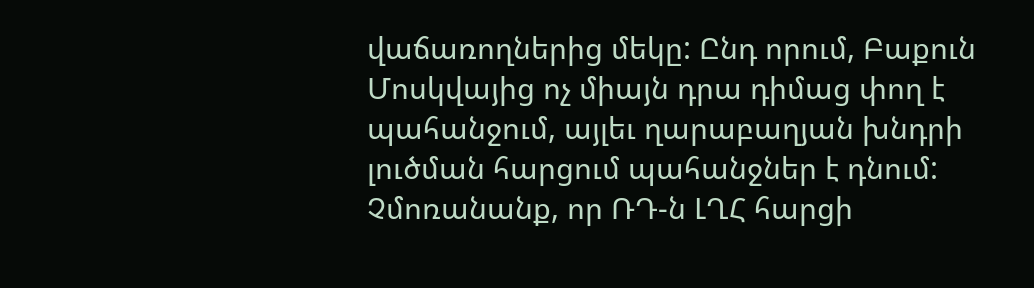վաճառողներից մեկը: Ընդ որում, Բաքուն Մոսկվայից ոչ միայն դրա դիմաց փող է պահանջում, այլեւ ղարաբաղյան խնդրի լուծման հարցում պահանջներ է դնում: Չմոռանանք, որ ՌԴ-ն ԼՂՀ հարցի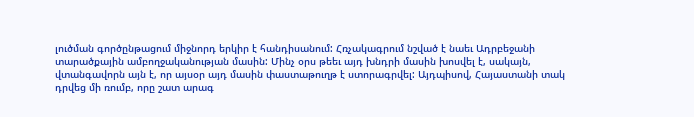լուծման գործընթացում միջնորդ երկիր է հանդիսանում: Հռչակագրում նշված է նաեւ Ադրբեջանի տարածքային ամբողջականության մասին: Մինչ օրս թեեւ այդ խնդրի մասին խոսվել է, սակայն, վտանգավորն այն է, որ այսօր այդ մասին փաստաթուղթ է ստորագրվել: Այդպիսով, Հայաստանի տակ դրվեց մի ռումբ, որը շատ արագ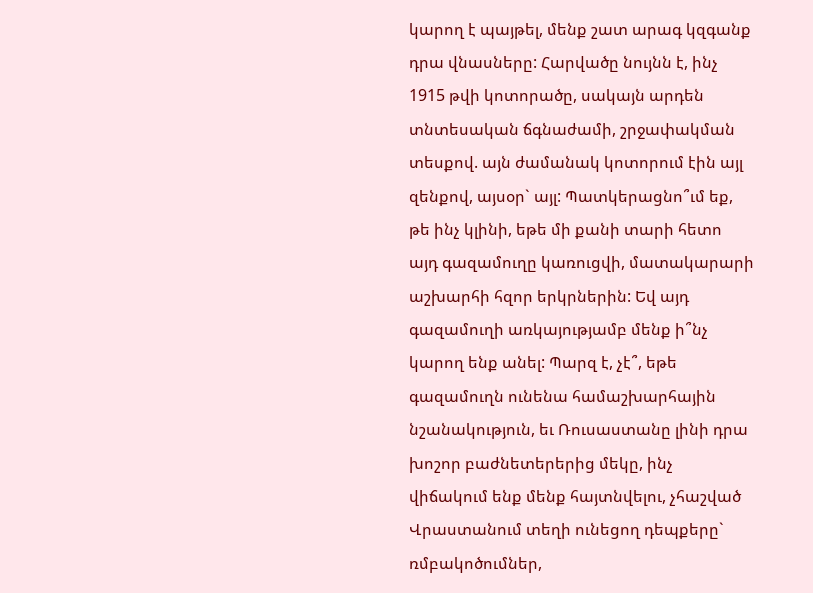կարող է պայթել, մենք շատ արագ կզգանք դրա վնասները: Հարվածը նույնն է, ինչ 1915 թվի կոտորածը, սակայն արդեն տնտեսական ճգնաժամի, շրջափակման տեսքով. այն ժամանակ կոտորում էին այլ զենքով, այսօր` այլ: Պատկերացնո՞ւմ եք, թե ինչ կլինի, եթե մի քանի տարի հետո այդ գազամուղը կառուցվի, մատակարարի աշխարհի հզոր երկրներին: Եվ այդ գազամուղի առկայությամբ մենք ի՞նչ կարող ենք անել: Պարզ է, չէ՞, եթե գազամուղն ունենա համաշխարհային նշանակություն, եւ Ռուսաստանը լինի դրա խոշոր բաժնետերերից մեկը, ինչ վիճակում ենք մենք հայտնվելու, չհաշված Վրաստանում տեղի ունեցող դեպքերը` ռմբակոծումներ,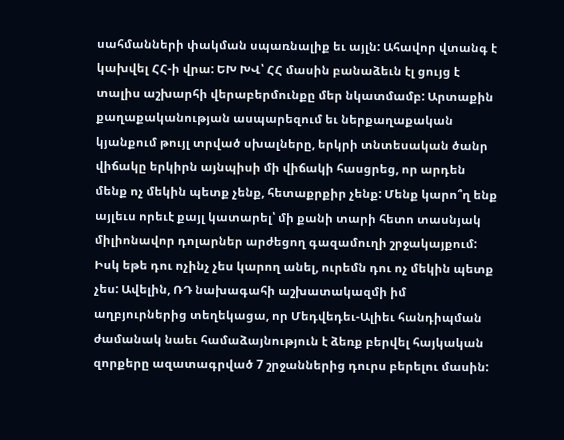սահմանների փակման սպառնալիք եւ այլն: Ահավոր վտանգ է կախվել ՀՀ-ի վրա: ԵԽ ԽՎ՝ ՀՀ մասին բանաձեւն էլ ցույց է տալիս աշխարհի վերաբերմունքը մեր նկատմամբ: Արտաքին քաղաքականության ասպարեզում եւ ներքաղաքական կյանքում թույլ տրված սխալները, երկրի տնտեսական ծանր վիճակը երկիրն այնպիսի մի վիճակի հասցրեց, որ արդեն մենք ոչ մեկին պետք չենք, հետաքրքիր չենք: Մենք կարո՞ղ ենք այլեւս որեւէ քայլ կատարել՝ մի քանի տարի հետո տասնյակ միլիոնավոր դոլարներ արժեցող գազամուղի շրջակայքում: Իսկ եթե դու ոչինչ չես կարող անել, ուրեմն դու ոչ մեկին պետք չես: Ավելին, ՌԴ նախագահի աշխատակազմի իմ աղբյուրներից տեղեկացա, որ Մեդվեդեւ-Ալիեւ հանդիպման ժամանակ նաեւ համաձայնություն է ձեռք բերվել հայկական զորքերը ազատագրված 7 շրջաններից դուրս բերելու մասին: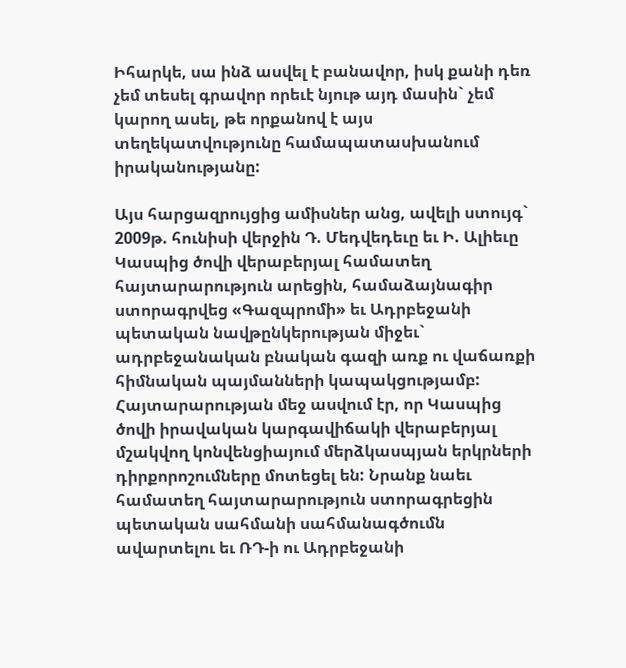Իհարկե, սա ինձ ասվել է բանավոր, իսկ քանի դեռ չեմ տեսել գրավոր որեւէ նյութ այդ մասին` չեմ կարող ասել, թե որքանով է այս տեղեկատվությունը համապատասխանում իրականությանը:

Այս հարցազրույցից ամիսներ անց, ավելի ստույգ` 2009թ. հունիսի վերջին Դ. Մեդվեդեւը եւ Ի. Ալիեւը Կասպից ծովի վերաբերյալ համատեղ հայտարարություն արեցին, համաձայնագիր ստորագրվեց «Գազպրոմի» եւ Ադրբեջանի պետական նավթընկերության միջեւ` ադրբեջանական բնական գազի առք ու վաճառքի հիմնական պայմանների կապակցությամբ: Հայտարարության մեջ ասվում էր, որ Կասպից ծովի իրավական կարգավիճակի վերաբերյալ մշակվող կոնվենցիայում մերձկասպյան երկրների դիրքորոշումները մոտեցել են: Նրանք նաեւ համատեղ հայտարարություն ստորագրեցին պետական սահմանի սահմանագծումն ավարտելու եւ ՌԴ-ի ու Ադրբեջանի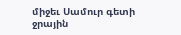միջեւ Սամուր գետի ջրային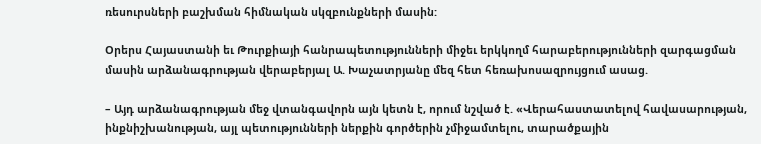ռեսուրսների բաշխման հիմնական սկզբունքների մասին:

Օրերս Հայաստանի եւ Թուրքիայի հանրապետությունների միջեւ երկկողմ հարաբերությունների զարգացման մասին արձանագրության վերաբերյալ Ա. Խաչատրյանը մեզ հետ հեռախոսազրույցում ասաց.

– Այդ արձանագրության մեջ վտանգավորն այն կետն է, որում նշված է. «Վերահաստատելով հավասարության, ինքնիշխանության, այլ պետությունների ներքին գործերին չմիջամտելու, տարածքային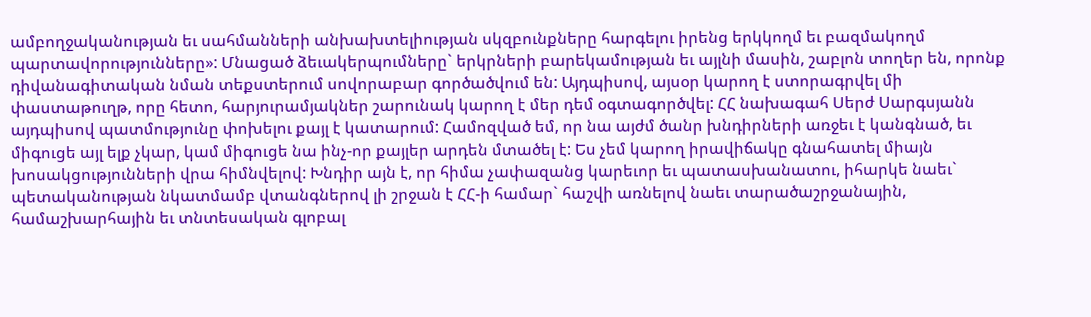ամբողջականության եւ սահմանների անխախտելիության սկզբունքները հարգելու իրենց երկկողմ եւ բազմակողմ պարտավորությունները»: Մնացած ձեւակերպումները` երկրների բարեկամության եւ այլնի մասին, շաբլոն տողեր են, որոնք դիվանագիտական նման տեքստերում սովորաբար գործածվում են: Այդպիսով, այսօր կարող է ստորագրվել մի փաստաթուղթ, որը հետո, հարյուրամյակներ շարունակ կարող է մեր դեմ օգտագործվել: ՀՀ նախագահ Սերժ Սարգսյանն այդպիսով պատմությունը փոխելու քայլ է կատարում: Համոզված եմ, որ նա այժմ ծանր խնդիրների առջեւ է կանգնած, եւ միգուցե այլ ելք չկար, կամ միգուցե նա ինչ-որ քայլեր արդեն մտածել է: Ես չեմ կարող իրավիճակը գնահատել միայն խոսակցությունների վրա հիմնվելով: Խնդիր այն է, որ հիմա չափազանց կարեւոր եւ պատասխանատու, իհարկե նաեւ` պետականության նկատմամբ վտանգներով լի շրջան է ՀՀ-ի համար` հաշվի առնելով նաեւ տարածաշրջանային, համաշխարհային եւ տնտեսական գլոբալ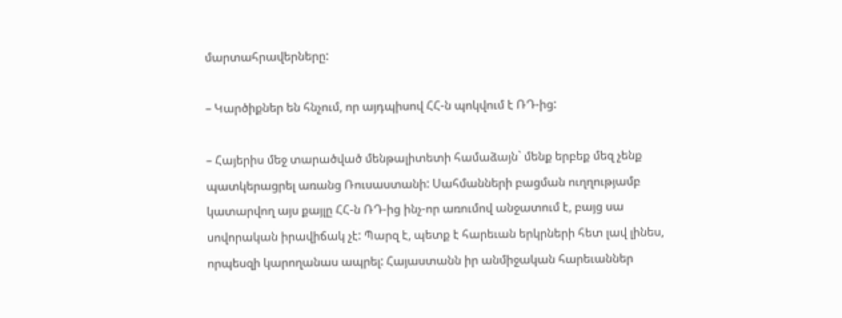մարտահրավերները:

– Կարծիքներ են հնչում, որ այդպիսով ՀՀ-ն պոկվում է ՌԴ-ից:

– Հայերիս մեջ տարածված մենթալիտետի համաձայն` մենք երբեք մեզ չենք պատկերացրել առանց Ռուսաստանի: Սահմանների բացման ուղղությամբ կատարվող այս քայլը ՀՀ-ն ՌԴ-ից ինչ-որ առումով անջատում է, բայց սա սովորական իրավիճակ չէ: Պարզ է, պետք է հարեւան երկրների հետ լավ լինես, որպեսզի կարողանաս ապրել: Հայաստանն իր անմիջական հարեւաններ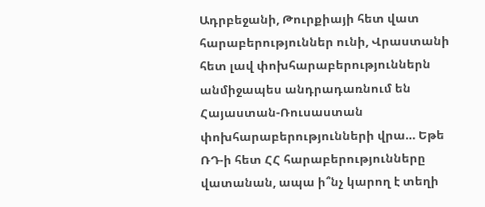Ադրբեջանի, Թուրքիայի հետ վատ հարաբերություններ ունի, Վրաստանի հետ լավ փոխհարաբերություններն անմիջապես անդրադառնում են Հայաստան-Ռուսաստան փոխհարաբերությունների վրա… Եթե ՌԴ-ի հետ ՀՀ հարաբերությունները վատանան, ապա ի՞նչ կարող է տեղի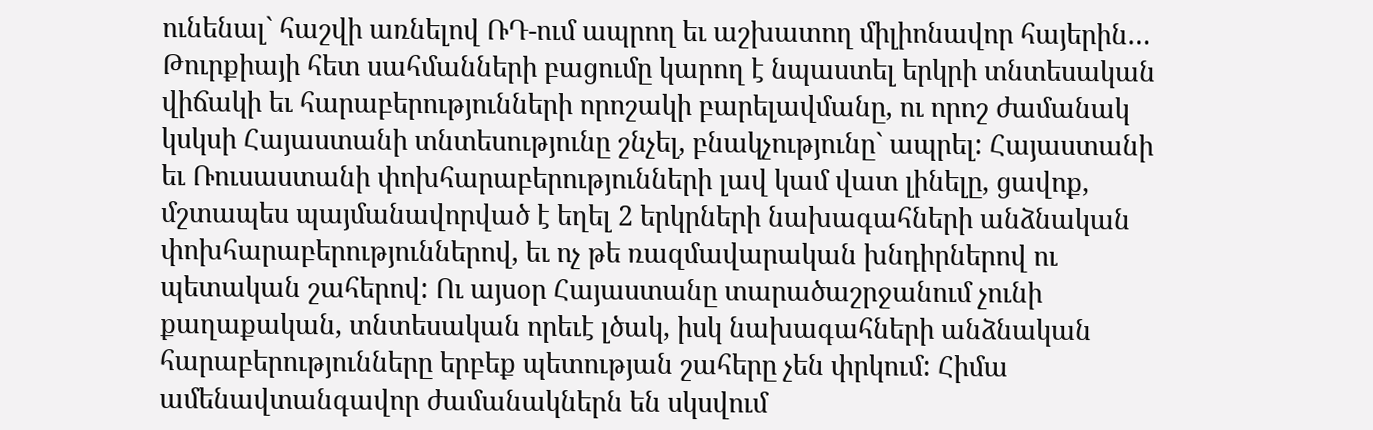ունենալ` հաշվի առնելով ՌԴ-ում ապրող եւ աշխատող միլիոնավոր հայերին… Թուրքիայի հետ սահմանների բացումը կարող է նպաստել երկրի տնտեսական վիճակի եւ հարաբերությունների որոշակի բարելավմանը, ու որոշ ժամանակ կսկսի Հայաստանի տնտեսությունը շնչել, բնակչությունը` ապրել: Հայաստանի եւ Ռուսաստանի փոխհարաբերությունների լավ կամ վատ լինելը, ցավոք, մշտապես պայմանավորված է եղել 2 երկրների նախագահների անձնական փոխհարաբերություններով, եւ ոչ թե ռազմավարական խնդիրներով ու պետական շահերով: Ու այսօր Հայաստանը տարածաշրջանում չունի քաղաքական, տնտեսական որեւէ լծակ, իսկ նախագահների անձնական հարաբերությունները երբեք պետության շահերը չեն փրկում: Հիմա ամենավտանգավոր ժամանակներն են սկսվում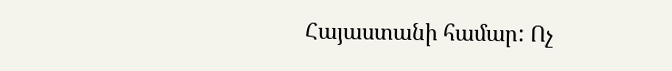Հայաստանի համար: Ոչ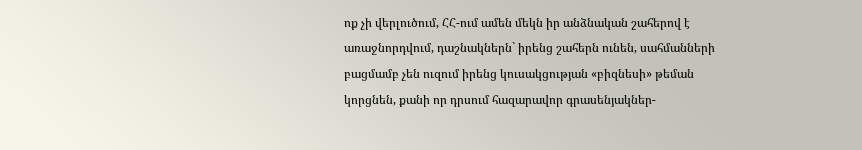ոք չի վերլուծում, ՀՀ-ում ամեն մեկն իր անձնական շահերով է առաջնորդվում, դաշնակներն` իրենց շահերն ունեն, սահմանների բացմամբ չեն ուզում իրենց կուսակցության «բիզնեսի» թեման կորցնեն, քանի որ դրսում հազարավոր գրասենյակներ-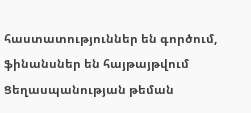հաստատություններ են գործում, ֆինանսներ են հայթայթվում Ցեղասպանության թեման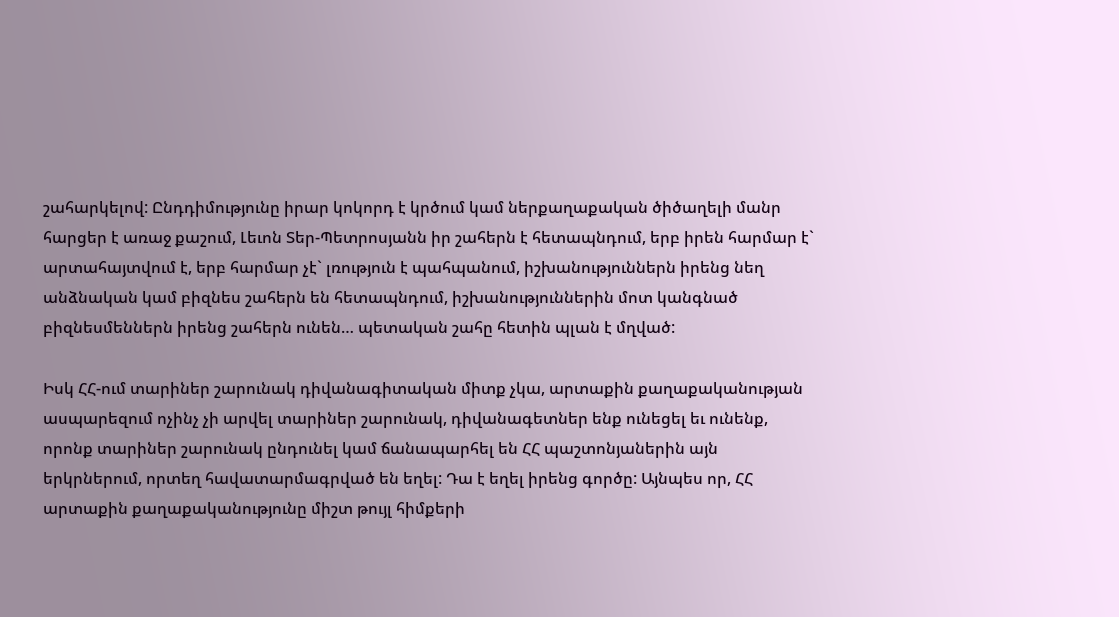շահարկելով: Ընդդիմությունը իրար կոկորդ է կրծում կամ ներքաղաքական ծիծաղելի մանր հարցեր է առաջ քաշում, Լեւոն Տեր-Պետրոսյանն իր շահերն է հետապնդում, երբ իրեն հարմար է` արտահայտվում է, երբ հարմար չէ` լռություն է պահպանում, իշխանություններն իրենց նեղ անձնական կամ բիզնես շահերն են հետապնդում, իշխանություններին մոտ կանգնած բիզնեսմեններն իրենց շահերն ունեն… պետական շահը հետին պլան է մղված:

Իսկ ՀՀ-ում տարիներ շարունակ դիվանագիտական միտք չկա, արտաքին քաղաքականության ասպարեզում ոչինչ չի արվել տարիներ շարունակ, դիվանագետներ ենք ունեցել եւ ունենք, որոնք տարիներ շարունակ ընդունել կամ ճանապարհել են ՀՀ պաշտոնյաներին այն երկրներում, որտեղ հավատարմագրված են եղել: Դա է եղել իրենց գործը: Այնպես որ, ՀՀ արտաքին քաղաքականությունը միշտ թույլ հիմքերի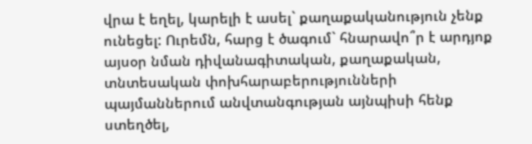վրա է եղել, կարելի է ասել` քաղաքականություն չենք ունեցել: Ուրեմն, հարց է ծագում` հնարավո՞ր է արդյոք այսօր նման դիվանագիտական, քաղաքական, տնտեսական փոխհարաբերությունների պայմաններում անվտանգության այնպիսի հենք ստեղծել,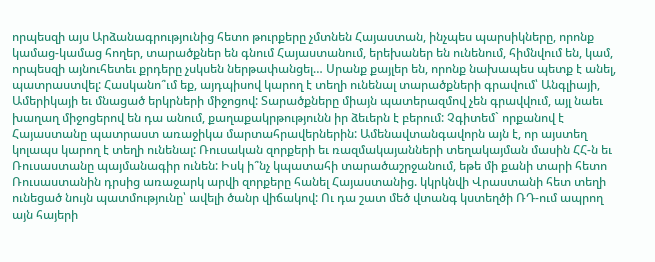որպեսզի այս Արձանագրությունից հետո թուրքերը չմտնեն Հայաստան, ինչպես պարսիկները, որոնք կամաց-կամաց հողեր, տարածքներ են գնում Հայաստանում, երեխաներ են ունենում, հիմնվում են, կամ, որպեսզի այնուհետեւ քրդերը չսկսեն ներթափանցել… Սրանք քայլեր են, որոնք նախապես պետք է անել, պատրաստվել: Հասկանո՞ւմ եք, այդպիսով կարող է տեղի ունենալ տարածքների գրավում՝ Անգլիայի, Ամերիկայի եւ մնացած երկրների միջոցով: Տարածքները միայն պատերազմով չեն գրավվում, այլ նաեւ խաղաղ միջոցերով են դա անում, քաղաքակրթությունն իր ձեւերն է բերում: Չգիտեմ` որքանով է Հայաստանը պատրաստ առաջիկա մարտահրավերներին: Ամենավտանգավորն այն է, որ այստեղ կոլապս կարող է տեղի ունենալ: Ռուսական զորքերի եւ ռազմակայանների տեղակայման մասին ՀՀ-ն եւ Ռուսաստանը պայմանագիր ունեն: Իսկ ի՞նչ կպատահի տարածաշրջանում, եթե մի քանի տարի հետո Ռուսաստանին դրսից առաջարկ արվի զորքերը հանել Հայաստանից. կկրկնվի Վրաստանի հետ տեղի ունեցած նույն պատմությունը՝ ավելի ծանր վիճակով: Ու դա շատ մեծ վտանգ կստեղծի ՌԴ-ում ապրող այն հայերի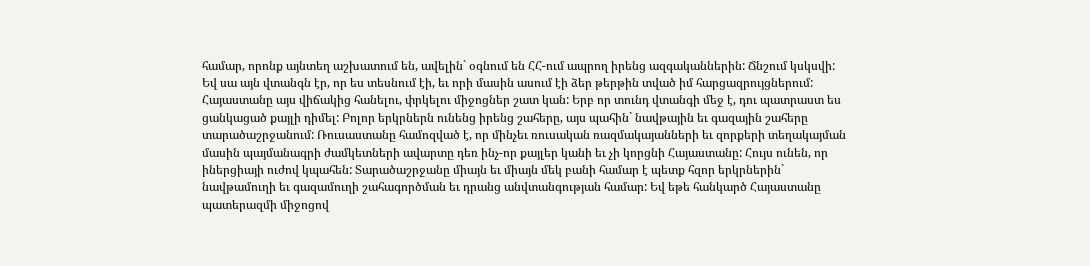համար, որոնք այնտեղ աշխատում են, ավելին` օգնում են ՀՀ-ում ապրող իրենց ազգականներին: Ճնշում կսկսվի: Եվ սա այն վտանգն էր, որ ես տեսնում էի, եւ որի մասին ասում էի ձեր թերթին տված իմ հարցազրույցներում: Հայաստանը այս վիճակից հանելու, փրկելու միջոցներ շատ կան: Երբ որ տունդ վտանգի մեջ է, դու պատրաստ ես ցանկացած քայլի դիմել: Բոլոր երկրներն ունենց իրենց շահերը, այս պահին` նավթային եւ գազային շահերը տարածաշրջանում: Ռուսաստանը համոզված է, որ մինչեւ ռուսական ռազմակայանների եւ զորքերի տեղակայման մասին պայմանագրի ժամկետների ավարտը դեռ ինչ-որ քայլեր կանի եւ չի կորցնի Հայաստանը: Հույս ունեն, որ իներցիայի ուժով կպահեն: Տարածաշրջանը միայն եւ միայն մեկ բանի համար է պետք հզոր երկրներին` նավթամուղի եւ գազամուղի շահագործման եւ դրանց անվտանգության համար: Եվ եթե հանկարծ Հայաստանը պատերազմի միջոցով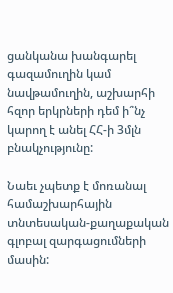ցանկանա խանգարել գազամուղին կամ նավթամուղին, աշխարհի հզոր երկրների դեմ ի՞նչ կարող է անել ՀՀ-ի 3մլն բնակչությունը:

Նաեւ չպետք է մոռանալ համաշխարհային տնտեսական-քաղաքական գլոբալ զարգացումների մասին: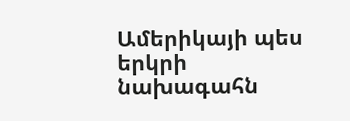Ամերիկայի պես երկրի նախագահն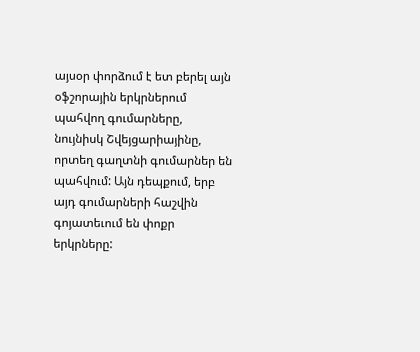այսօր փորձում է ետ բերել այն օֆշորային երկրներում պահվող գումարները, նույնիսկ Շվեյցարիայինը, որտեղ գաղտնի գումարներ են պահվում: Այն դեպքում, երբ այդ գումարների հաշվին գոյատեւում են փոքր երկրները: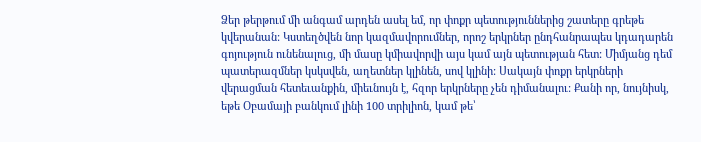Ձեր թերթում մի անգամ արդեն ասել եմ, որ փոքր պետություններից շատերը գրեթե կվերանան: Կստեղծվեն նոր կազմավորումներ, որոշ երկրներ ընդհանրապես կդադարեն գոյություն ունենալուց, մի մասը կմիավորվի այս կամ այն պետության հետ: Միմյանց դեմ պատերազմներ կսկսվեն, աղետներ կլինեն, սով կլինի: Սակայն փոքր երկրների վերացման հետեւանքին, միեւնույն է, հզոր երկրները չեն դիմանալու: Քանի որ, նույնիսկ, եթե Օբամայի բանկում լինի 100 տրիլիոն, կամ թե՝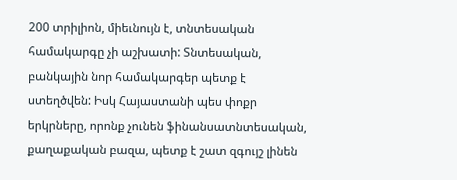200 տրիլիոն, միեւնույն է, տնտեսական համակարգը չի աշխատի: Տնտեսական, բանկային նոր համակարգեր պետք է ստեղծվեն: Իսկ Հայաստանի պես փոքր երկրները, որոնք չունեն ֆինանսատնտեսական, քաղաքական բազա, պետք է շատ զգույշ լինեն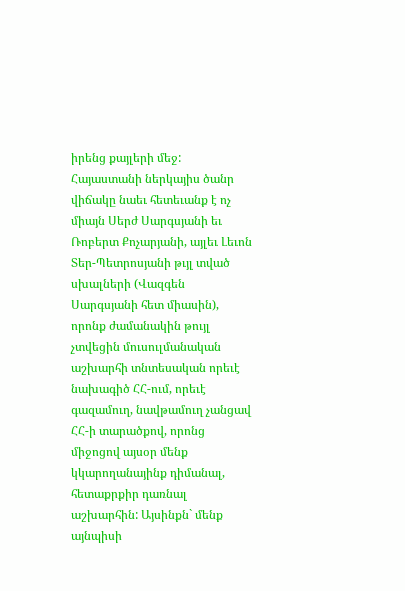իրենց քայլերի մեջ: Հայաստանի ներկայիս ծանր վիճակը նաեւ հետեւանք է ոչ միայն Սերժ Սարգսյանի եւ Ռոբերտ Քոչարյանի, այլեւ Լեւոն Տեր-Պետրոսյանի թւյլ տված սխալների (Վազգեն Սարգսյանի հետ միասին), որոնք ժամանակին թույլ չտվեցին մուսուլմանական աշխարհի տնտեսական որեւէ նախագիծ ՀՀ-ում, որեւէ գազամուղ, նավթամուղ չանցավ ՀՀ-ի տարածքով, որոնց միջոցով այսօր մենք կկարողանայինք դիմանալ, հետաքրքիր դառնալ աշխարհին: Այսինքն` մենք այնպիսի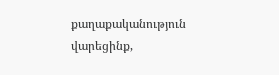քաղաքականություն վարեցինք,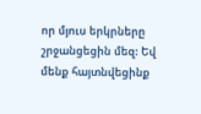որ մյուս երկրները շրջանցեցին մեզ: Եվ մենք հայտնվեցինք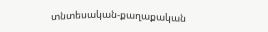տնտեսական-քաղաքական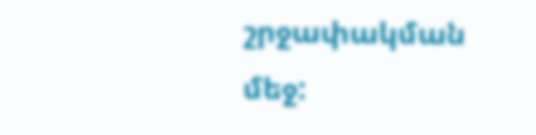շրջափակման մեջ: